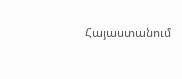Հայաստանում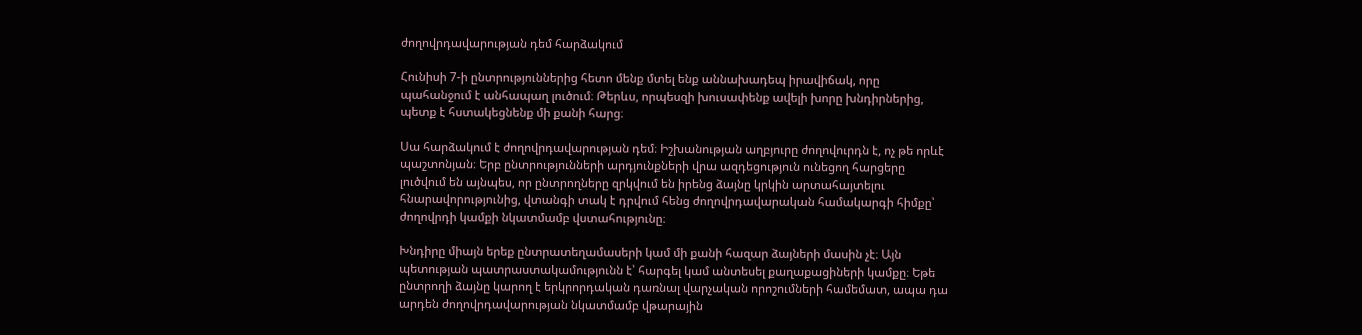ժողովրդավարության դեմ հարձակում

Հունիսի 7-ի ընտրություններից հետո մենք մտել ենք աննախադեպ իրավիճակ, որը պահանջում է անհապաղ լուծում։ Թերևս, որպեսզի խուսափենք ավելի խորը խնդիրներից, պետք է հստակեցնենք մի քանի հարց։

Սա հարձակում է ժողովրդավարության դեմ։ Իշխանության աղբյուրը ժողովուրդն է, ոչ թե որևէ պաշտոնյան։ Երբ ընտրությունների արդյունքների վրա ազդեցություն ունեցող հարցերը լուծվում են այնպես, որ ընտրողները զրկվում են իրենց ձայնը կրկին արտահայտելու հնարավորությունից, վտանգի տակ է դրվում հենց ժողովրդավարական համակարգի հիմքը՝ ժողովրդի կամքի նկատմամբ վստահությունը։

Խնդիրը միայն երեք ընտրատեղամասերի կամ մի քանի հազար ձայների մասին չէ։ Այն պետության պատրաստակամությունն է՝ հարգել կամ անտեսել քաղաքացիների կամքը։ Եթե ընտրողի ձայնը կարող է երկրորդական դառնալ վարչական որոշումների համեմատ, ապա դա արդեն ժողովրդավարության նկատմամբ վթարային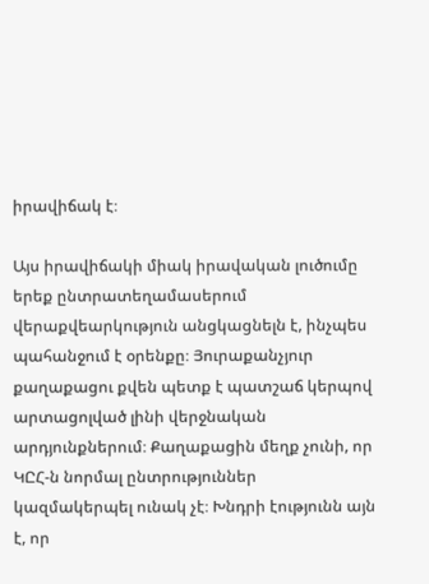իրավիճակ է։

Այս իրավիճակի միակ իրավական լուծումը երեք ընտրատեղամասերում վերաքվեարկություն անցկացնելն է, ինչպես պահանջում է օրենքը։ Յուրաքանչյուր քաղաքացու քվեն պետք է պատշաճ կերպով արտացոլված լինի վերջնական արդյունքներում։ Քաղաքացին մեղք չունի, որ ԿԸՀ-ն նորմալ ընտրություններ կազմակերպել ունակ չէ։ Խնդրի էությունն այն է, որ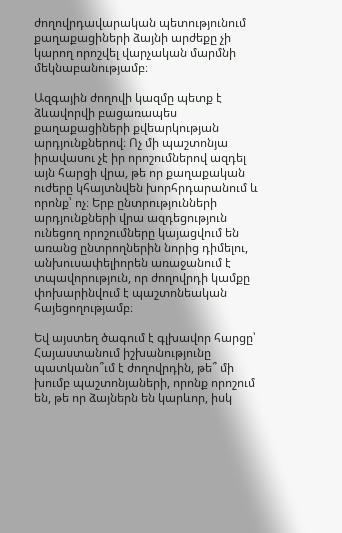ժողովրդավարական պետությունում քաղաքացիների ձայնի արժեքը չի կարող որոշվել վարչական մարմնի մեկնաբանությամբ։

Ազգային ժողովի կազմը պետք է ձևավորվի բացառապես քաղաքացիների քվեարկության արդյունքներով։ Ոչ մի պաշտոնյա իրավասու չէ իր որոշումներով ազդել այն հարցի վրա, թե որ քաղաքական ուժերը կհայտնվեն խորհրդարանում և որոնք՝ ոչ։ Երբ ընտրությունների արդյունքների վրա ազդեցություն ունեցող որոշումները կայացվում են առանց ընտրողներին նորից դիմելու, անխուսափելիորեն առաջանում է տպավորություն, որ ժողովրդի կամքը փոխարինվում է պաշտոնեական հայեցողությամբ։

Եվ այստեղ ծագում է գլխավոր հարցը՝ Հայաստանում իշխանությունը պատկանո՞ւմ է ժողովրդին, թե՞ մի խումբ պաշտոնյաների, որոնք որոշում են, թե որ ձայներն են կարևոր, իսկ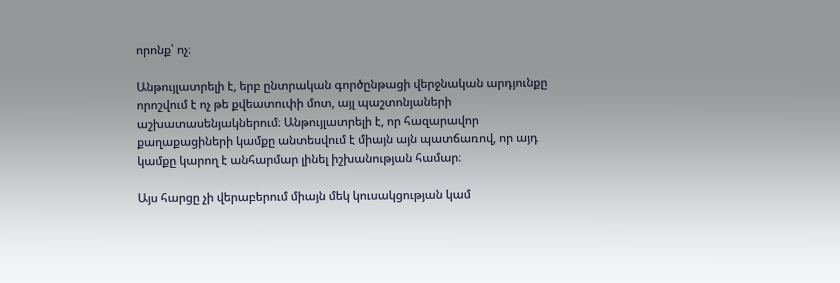որոնք՝ ոչ։

Անթույլատրելի է, երբ ընտրական գործընթացի վերջնական արդյունքը որոշվում է ոչ թե քվեատուփի մոտ, այլ պաշտոնյաների աշխատասենյակներում։ Անթույլատրելի է, որ հազարավոր քաղաքացիների կամքը անտեսվում է միայն այն պատճառով, որ այդ կամքը կարող է անհարմար լինել իշխանության համար։

Այս հարցը չի վերաբերում միայն մեկ կուսակցության կամ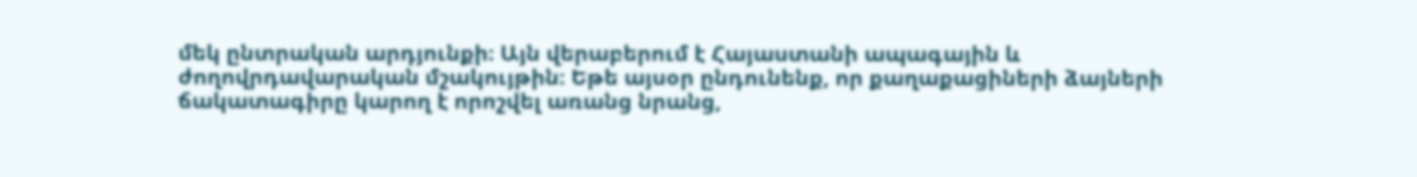մեկ ընտրական արդյունքի։ Այն վերաբերում է Հայաստանի ապագային և ժողովրդավարական մշակույթին։ Եթե այսօր ընդունենք, որ քաղաքացիների ձայների ճակատագիրը կարող է որոշվել առանց նրանց,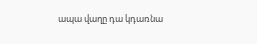ապա վաղը դա կդառնա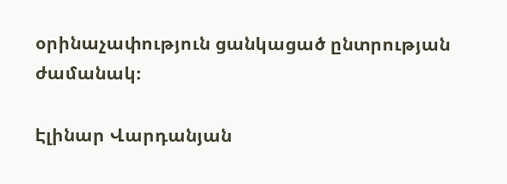օրինաչափություն ցանկացած ընտրության ժամանակ։

Էլինար Վարդանյան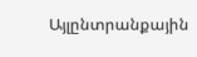Այլընտրանքային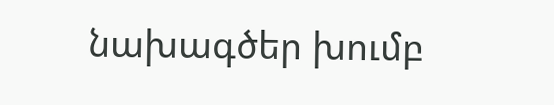նախագծեր խումբ